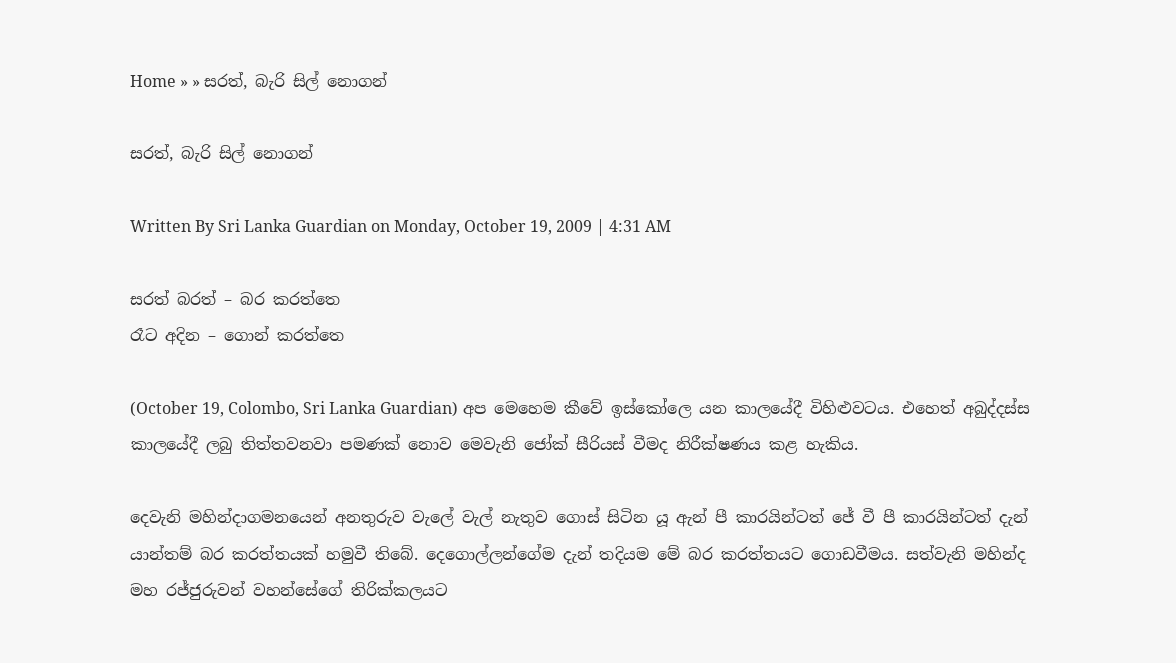Home » » සරත්, බැරි සිල් නොගන්

සරත්, බැරි සිල් නොගන්

Written By Sri Lanka Guardian on Monday, October 19, 2009 | 4:31 AM

සරත් බරත් – බර කරත්තෙ
රෑට අදින – ගොන් කරත්තෙ

(October 19, Colombo, Sri Lanka Guardian) අප මෙහෙම කීවේ ඉස්කෝලෙ යන කාලයේදී විහිළුවටය. එහෙත් අබුද්දස්ස කාලයේදී ලබු තිත්තවනවා පමණක් නොව මෙවැනි ජෝක් සීරියස් වීමද නිරීක්ෂණය කළ හැකිය.

දෙවැනි මහින්දාගමනයෙන් අනතුරුව වැලේ වැල් නැතුව ගොස් සිටින යූ ඇන් පී කාරයින්ටත් ජේ වී පී කාරයින්ටත් දැන් යාන්තම් බර කරත්තයක් හමුවී තිබේ. දෙගොල්ලන්ගේම දැන් තදියම මේ බර කරත්තයට ගොඩවීමය. සත්වැනි මහින්ද මහ රජ්ජුරුවන් වහන්සේගේ තිරික්කලයට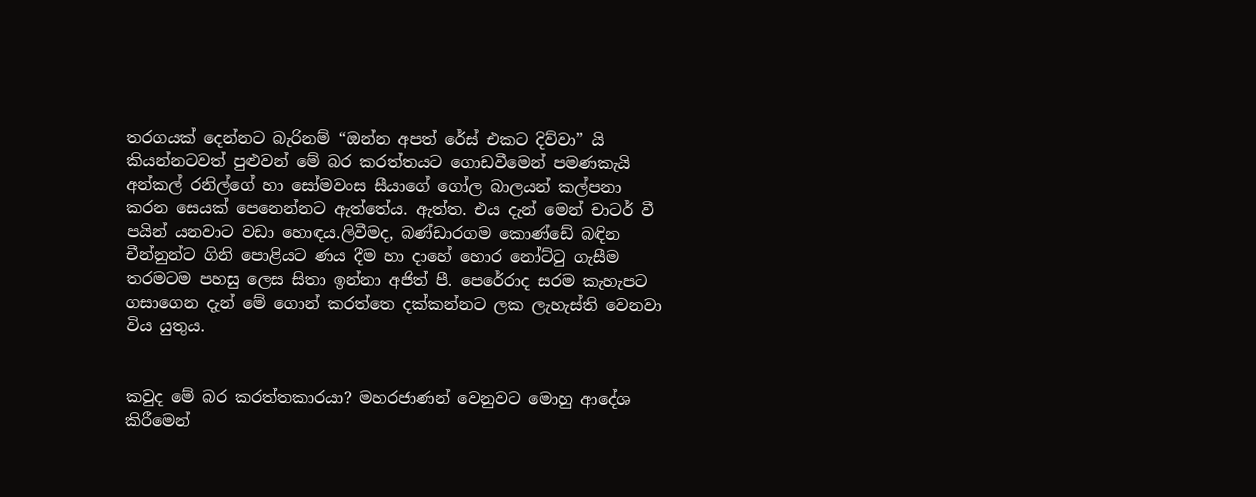තරගයක් දෙන්නට බැරිනම් “ඔන්න අපත් රේස් එකට දිව්වා” යි කියන්නටවත් පුළුවන් මේ බර කරත්තයට ගොඩවීමෙන් පමණකැයි අන්කල් රනිල්ගේ හා සෝමවංස සීයාගේ ගෝල බාලයන් කල්පනා කරන සෙයක් පෙනෙන්නට ඇත්තේය. ඇත්ත. එය දැන් මෙන් චාටර් වී පයින් යනවාට වඩා හොඳය.ලිවීමද, බණ්ඩාරගම කොණ්ඩේ බඳින චීන්නුන්ට ගිනි පොළියට ණය දීම හා දාහේ හොර නෝට්ටු ගැසීම තරමටම පහසු ලෙස සිතා ඉන්නා අජිත් පී. පෙරේරාද සරම කැහැපට ගසාගෙන දැන් මේ ගොන් කරත්තෙ දක්කන්නට ලක ලැහැස්ති වෙනවා විය යුතුය.


කවුද මේ බර කරත්තකාරයා? මහරජාණන් වෙනුවට මොහු ආදේශ කිරීමෙන්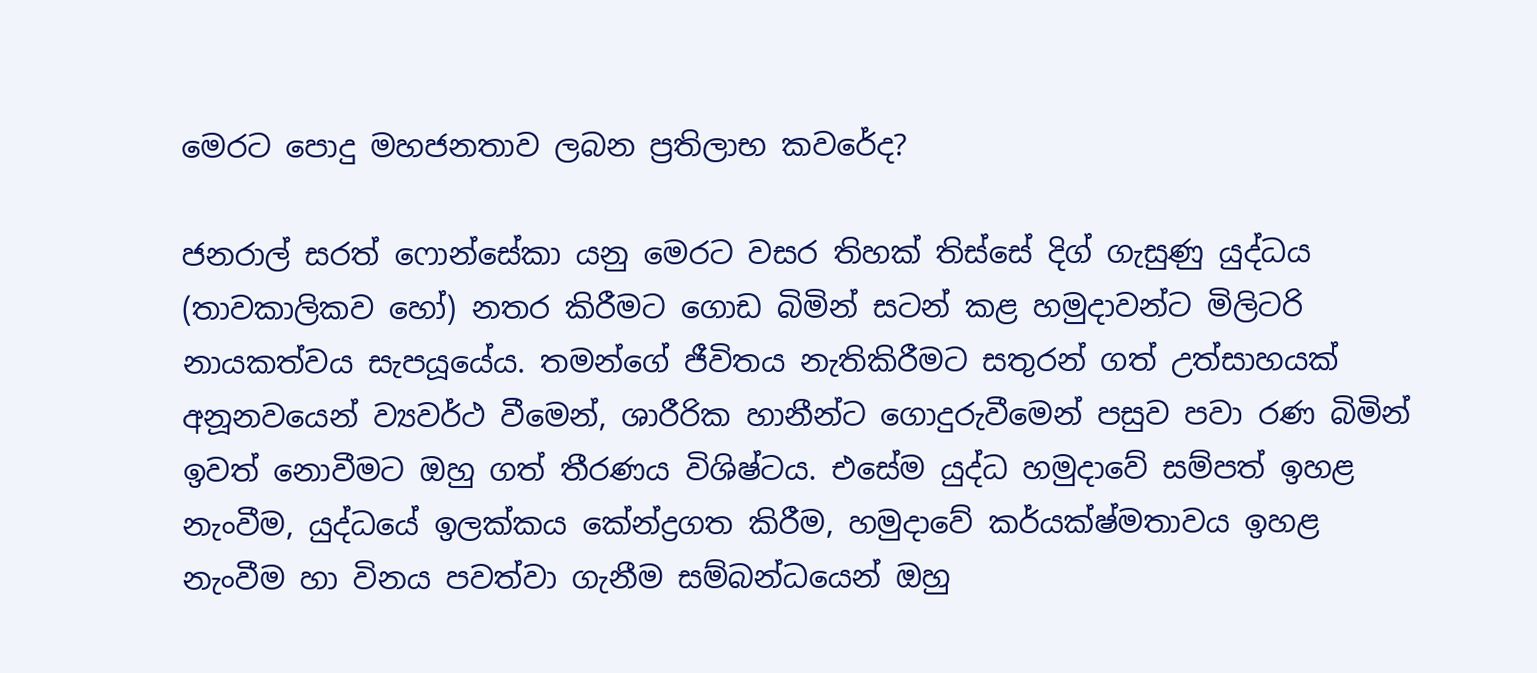මෙරට පොදු මහජනතාව ලබන ප්‍රතිලාභ කවරේද?

ජනරාල් සරත් ෆොන්සේකා යනු මෙරට වසර තිහක් තිස්සේ දිග් ගැසුණු යුද්ධය (තාවකාලිකව හෝ) නතර කිරීමට ගොඩ බිමින් සටන් කළ හමුදාවන්ට මිලිටරි නායකත්වය සැපයූයේය. තමන්ගේ ජීවිතය නැතිකිරීමට සතුරන් ගත් උත්සාහයක් අනූනවයෙන් ව්‍යවර්ථ වීමෙන්, ශාරීරික හානීන්ට ගොදුරුවීමෙන් පසුව පවා රණ බිමින් ඉවත් නොවීමට ඔහු ගත් තීරණය විශිෂ්ටය. එසේම යුද්ධ හමුදාවේ සම්පත් ඉහළ නැංවීම, යුද්ධයේ ඉලක්කය කේන්ද්‍රගත කිරීම, හමුදාවේ කර්යක්ෂ්මතාවය ඉහළ නැංවීම හා විනය පවත්වා ගැනීම සම්බන්ධයෙන් ඔහු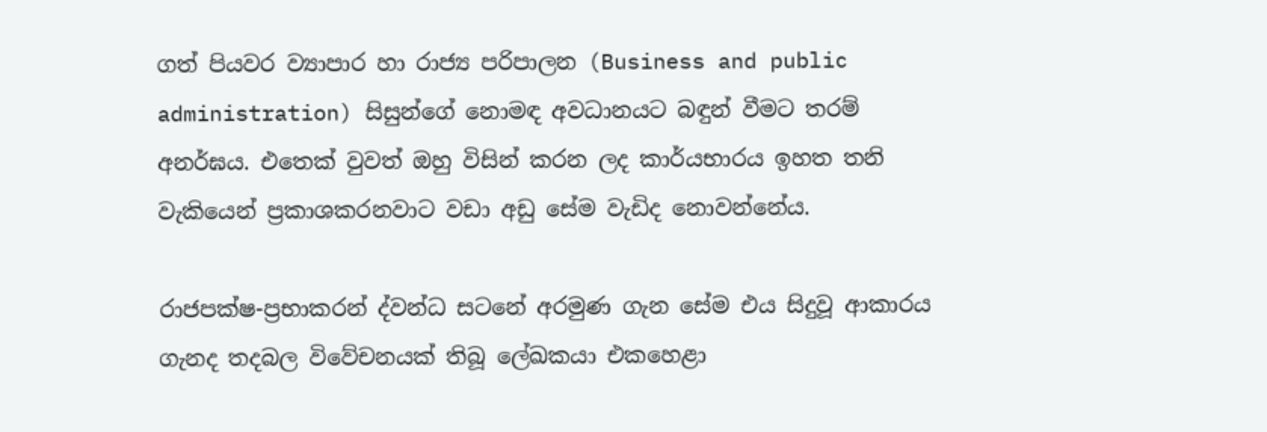ගත් පියවර ව්‍යාපාර හා රාජ්‍ය පරිපාලන (Business and public administration) සිසුන්ගේ නොමඳ අවධානයට බඳුන් වීමට තරම් අනර්ඝය. එතෙක් වුවත් ඔහු විසින් කරන ලද කාර්යභාරය ඉහත තනි වැකියෙන් ප්‍රකාශකරනවාට වඩා අඩු සේම වැඩිද නොවන්නේය.

රාජපක්ෂ-ප්‍රභාකරන් ද්වන්ධ සටනේ අරමුණ ගැන සේම එය සිදුවූ ආකාරය ගැනද තදබල විවේචනයක් තිබූ ලේඛකයා එකහෙළා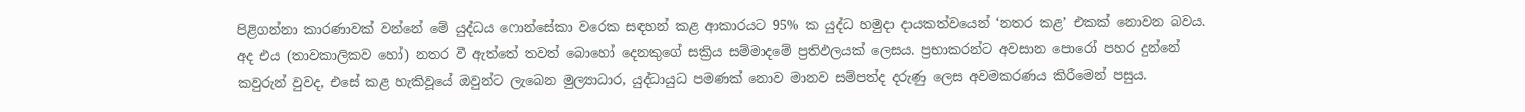පිළිගන්නා කාරණාවක් වන්නේ මේ යුද්ධය ෆොන්සේකා වරෙක සඳහන් කළ ආකාරයට 95% ක යුද්ධ හමුදා දායකත්වයෙන් ‘නතර කළ’ එකක් නොවන බවය. අද එය (තාවකාලිකව හෝ) නතර වී ඇත්තේ තවත් බොහෝ දෙනකුගේ සක්‍රිය සම්මාදමේ ප්‍රතිඵලයක් ලෙසය. ප්‍රභාකරන්ට අවසාන පොරෝ පහර දුන්නේ කවුරුන් වුවද, එසේ කළ හැකිවූයේ ඔවුන්ට ලැබෙන මුල්‍යාධාර, යුද්ධායුධ පමණක් නොව මානව සම්පත්ද දරුණු ලෙස අවමකරණය කිරීමෙන් පසුය.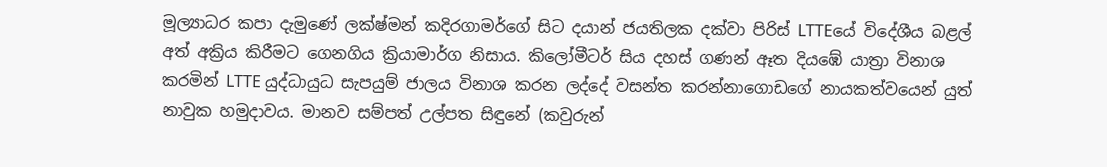මූල්‍යාධර කපා දැමුණේ ලක්ෂ්මන් කදිරගාමර්ගේ සිට දයාන් ජයතිලක දක්වා පිරිස් LTTEයේ විදේශීය බළල් අත් අක්‍රිය කිරීමට ගෙනගිය ක්‍රියාමාර්ග නිසාය. කිලෝමීටර් සිය දහස් ගණන් ඈත දියඹේ යාත්‍රා විනාශ කරමින් LTTE යුද්ධායුධ සැපයුම් ජාලය විනාශ කරන ලද්දේ වසන්ත කරන්නාගොඩගේ නායකත්වයෙන් යුත් නාවුක හමුදාවය. මානව සම්පත් උල්පත සිඳුනේ (කවුරුන්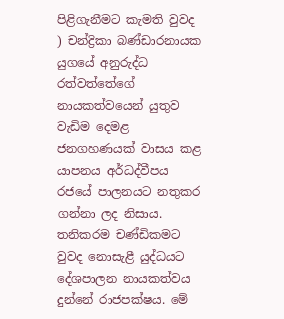පිළිගැනීමට කැමති වුවද ) චන්ද්‍රිකා බණ්ඩාරනායක යුගයේ අනුරුද්ධ රත්වත්තේගේ නායකත්වයෙන් යුතුව වැඩිම දෙමළ ජනගහණයක් වාසය කළ යාපනය අර්ධද්වීපය රජයේ පාලනයට නතුකර ගන්නා ලද නිසාය. තනිකරම චණ්ඩිකමට වුවද නොසැළී යුද්ධයට දේශපාලන නායකත්වය දුන්නේ රාජපක්ෂය. මේ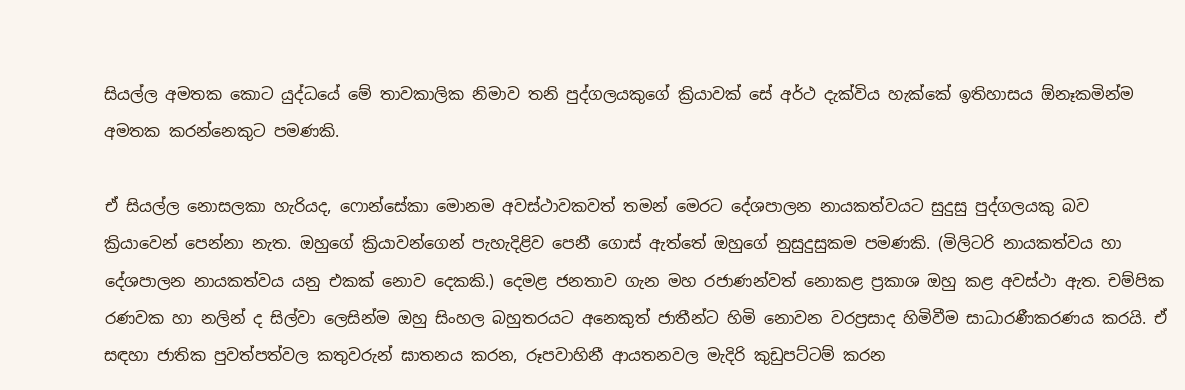සියල්ල අමතක කොට යුද්ධයේ මේ තාවකාලික නිමාව තනි පුද්ගලයකුගේ ක්‍රියාවක් සේ අර්ථ දැක්විය හැක්කේ ඉතිහාසය ඕනෑකමින්ම අමතක කරන්නෙකුට පමණකි.

ඒ සියල්ල නොසලකා හැරියද, ෆොන්සේකා මොනම අවස්ථාවකවත් තමන් මෙරට දේශපාලන නායකත්වයට සුදුසු පුද්ගලයකු බව ක්‍රියාවෙන් පෙන්නා නැත. ඔහුගේ ක්‍රියාවන්ගෙන් පැහැදිළිව පෙනී ගොස් ඇත්තේ ඔහුගේ නුසුදුසුකම පමණකි. (මිලිටරි නායකත්වය හා දේශපාලන නායකත්වය යනු එකක් නොව දෙකකි.) දෙමළ ජනතාව ගැන මහ රජාණන්වත් නොකළ ප්‍රකාශ ඔහු කළ අවස්ථා ඇත. චම්පික රණවක හා නලින් ද සිල්වා ලෙසින්ම ඔහු සිංහල බහුතරයට අනෙකුත් ජාතීන්ට හිමි නොවන වරප්‍රසාද හිමිවීම සාධාරණීකරණය කරයි. ඒ සඳහා ජාතික පුවත්පත්වල කතුවරුන් ඝාතනය කරන, රූපවාහිනී ආයතනවල මැදිරි කුඩුපට්ටම් කරන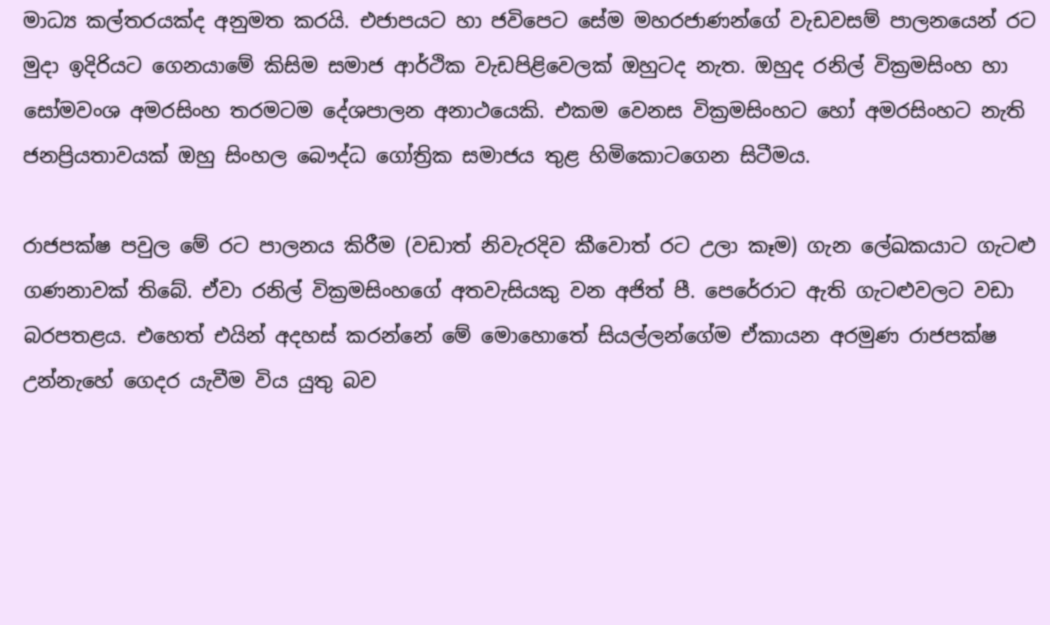මාධ්‍ය කල්තරයක්ද අනුමත කරයි. එජාපයට හා ජවිපෙට සේම මහරජාණන්ගේ වැඩවසම් පාලනයෙන් රට මුදා ඉදිරියට ගෙනයාමේ කිසිම සමාජ ආර්ථික වැඩපිළිවෙලක් ඔහුටද නැත. ඔහුද රනිල් වික්‍රමසිංහ හා සෝමවංශ අමරසිංහ තරමටම දේශපාලන අනාථයෙකි. එකම වෙනස වික්‍රමසිංහට හෝ අමරසිංහට නැති ජනප්‍රියතාවයක් ඔහු සිංහල බෞද්ධ ගෝත්‍රික සමාජය තුළ හිමිකොටගෙන සිටීමය.

රාජපක්ෂ පවුල මේ රට පාලනය කිරීම (වඩාත් නිවැරදිව කීවොත් රට උලා කෑම) ගැන ලේඛකයාට ගැටළු ගණනාවක් තිබේ. ඒවා රනිල් වික්‍රමසිංහගේ අතවැසියකු වන අජිත් පී. පෙරේරාට ඇති ගැටළුවලට වඩා බරපතළය. එහෙත් එයින් අදහස් කරන්නේ මේ මොහොතේ සියල්ලන්ගේම ඒකායන අරමුණ රාජපක්ෂ උන්නැහේ ගෙදර යැවීම විය යුතු බව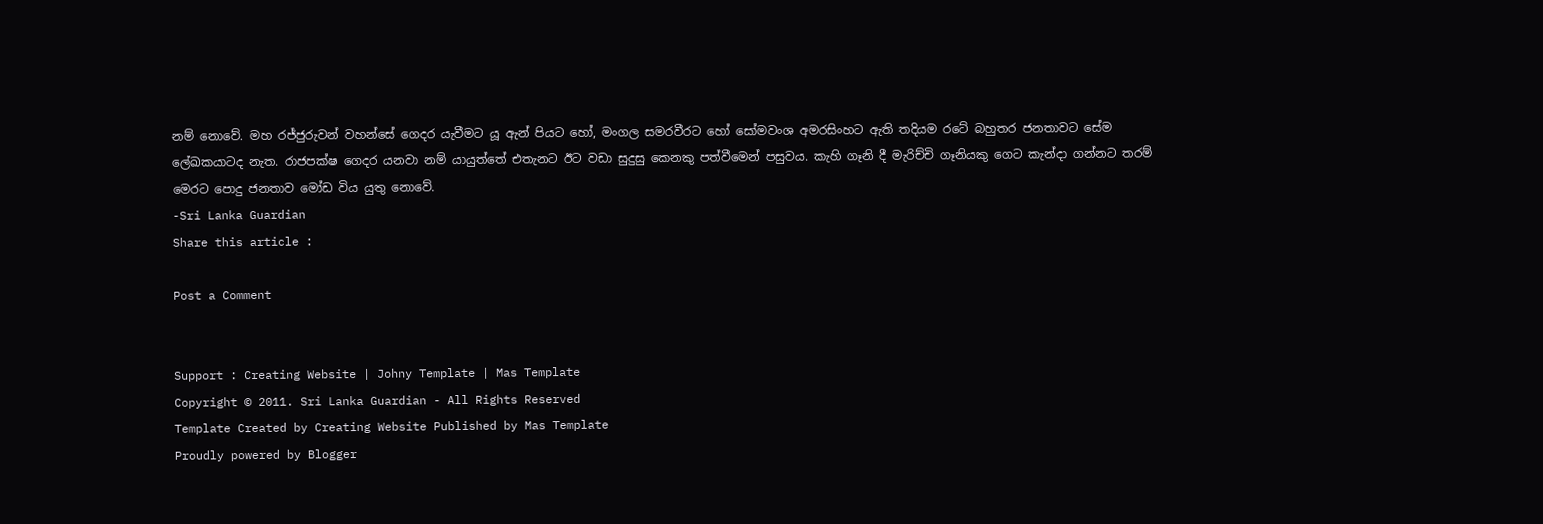නම් නොවේ. මහ රජ්ජුරුවන් වහන්සේ ගෙදර යැවීමට යූ ඇන් පියට හෝ, මංගල සමරවීරට හෝ සෝමවංශ අමරසිංහට ඇති තදියම රටේ බහුතර ජනතාවට සේම ලේඛකයාටද නැත. රාජපක්ෂ ගෙදර යනවා නම් යායුත්තේ එතැනට ඊට වඩා සුදුසු කෙනකු පත්වීමෙන් පසුවය. කැහි ගෑනි දී මැරිච්චි ගෑනියකු ගෙට කැන්දා ගන්නට තරම් මෙරට පොදු ජනතාව මෝඩ විය යුතු නොවේ.
-Sri Lanka Guardian
Share this article :

Post a Comment


Support : Creating Website | Johny Template | Mas Template
Copyright © 2011. Sri Lanka Guardian - All Rights Reserved
Template Created by Creating Website Published by Mas Template
Proudly powered by Blogger